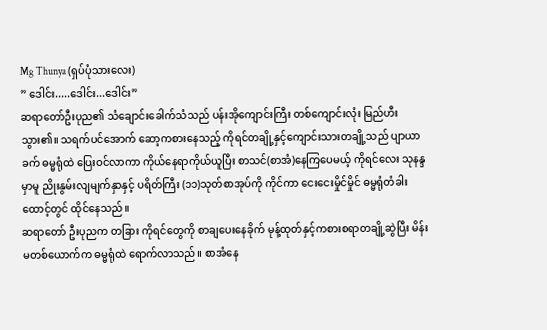Mg Thunya (ရှပ်ပုံသားလေး)
” ဒေါင်း.....ဒေါင်း...ဒေါင်း”
ဆရာတော်ဦးပုည၏ သံချောင်းခေါက်သံသည် ပန်းအိုကျောင်းကြီး တစ်ကျောင်းလုံး မြည်ဟီးသွား၏။ သရက်ပင်အောက် ဆော့ကစားနေသည့် ကိုရင်တချို့နှင့်ကျောင်းသားတချို့သည် ပျာယာခက် ဓမ္မရုံထဲ ပြေးဝင်လာကာ ကိုယ်နေရာကိုယ်ယူပြီး စာသင်(စာအံ)နေကြပေမယ့် ကိုရင်လေး သုနန္ဒမှာမူ ညိုးနွမ်းလျမျက်နှာနှင့် ပရိတ်ကြီး (၁၁)သုတ်စာအုပ်ကို ကိုင်ကာ ငေးငေးမှိုင်မှိုင် ဓမ္မရုံတံခါးထောင့်တွင် ထိုင်နေသည်။
ဆရာတော် ဦးပုညက တခြား ကိုရင်တွေကို စာချပေးနေခိုက် မုန့်ထုတ်နှင့်ကစားစရာတချို့ဆွဲပြီး မိန်းမတစ်ယောက်က ဓမ္မရုံထဲ ရောက်လာသည်။ စာအံနေ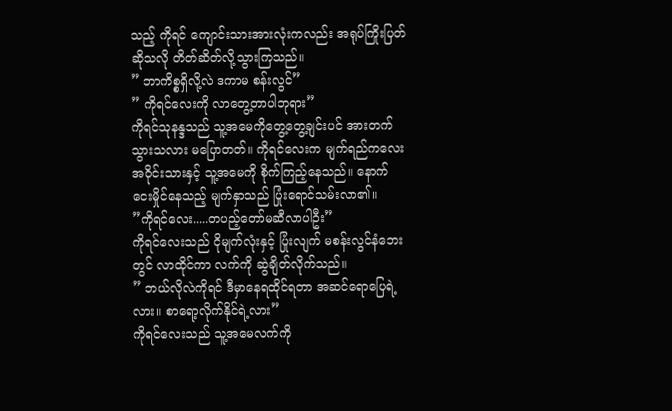သည့် ကိုရင် ကျောင်းသားအားလုံးကလည်း အရုပ်ကြိုးပြတ်ဆိုသလို တိတ်ဆိတ်လို့သွားကြသည်။
” ဘာကိစ္စရှိလို့လဲ ဒကာမ စန်းလွင်”
” ကိုရင်လေးကို လာတွေ့တာပါဘုရား”
ကိုရင်သုနန္ဒသည် သူ့အမေကိုတွေ့တွေ့ချင်းပင် အားတက်သွားသလား မပြောတတ်။ ကိုရင်လေးက မျက်ရည်ကလေးအဝိုင်းသားနှင့် သူ့အမေကို စိုက်ကြည့်နေသည်။ နောက် ငေးမှိုင်နေသည့် မျက်နှာသည် ပြုံးရောင်သမ်းလာ၏။
”ကိုရင်လေး.....တပည့်တော်မဆီလာပါဦး”
ကိုရင်လေးသည် ငိုမျက်လုံးနှင့် ပြုံးလျက် မစန်းလွင်နံဘေးတွင် လာထိုင်ကာ လက်ကို ဆွဲချိတ်လိုက်သည်။
” ဘယ်လိုလဲကိုရင် ဒီမှာနေရထိုင်ရတာ အဆင်ရောပြေရဲ့လား။ စာရော့လိုက်နိုင်ရဲ့လား”
ကိုရင်လေးသည် သူ့အမေလက်ကို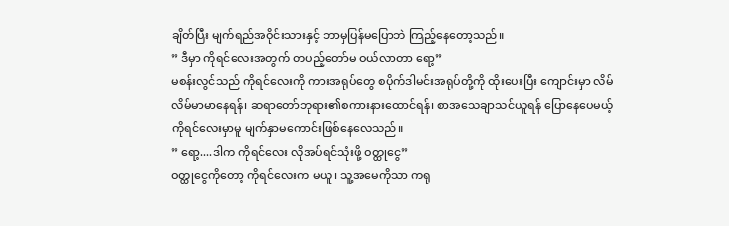ချိတ်ပြီး မျက်ရည်အဝိုင်းသားနှင့် ဘာမှပြန်မပြောဘဲ ကြည့်နေတော့သည်။
” ဒီမှာ ကိုရင်လေးအတွက် တပည့်တော်မ ဝယ်လာတာ ရော့”
မစန်းလွင်သည် ကိုရင်လေးကို ကားအရုပ်တွေ စပိုက်ဒါမင်းအရုပ်တို့ကို ထိုးပေးပြီး ကျောင်းမှာ လိမ်လိမ်မာမာနေရန်၊ ဆရာတော်ဘုရား၏စကားနားထောင်ရန်၊ စာအသေချာသင်ယူရန် ပြောနေပေမယ့် ကိုရင်လေးမှာမူ မျက်နှာမကောင်းဖြစ်နေလေသည်။
” ရော့....ဒါက ကိုရင်လေး လိုအပ်ရင်သုံးဖို့ ဝတ္ထုငွေ”
ဝတ္ထုငွေကိုတော့ ကိုရင်လေးက မယူ၊ သူ့အမေကိုသာ ကရု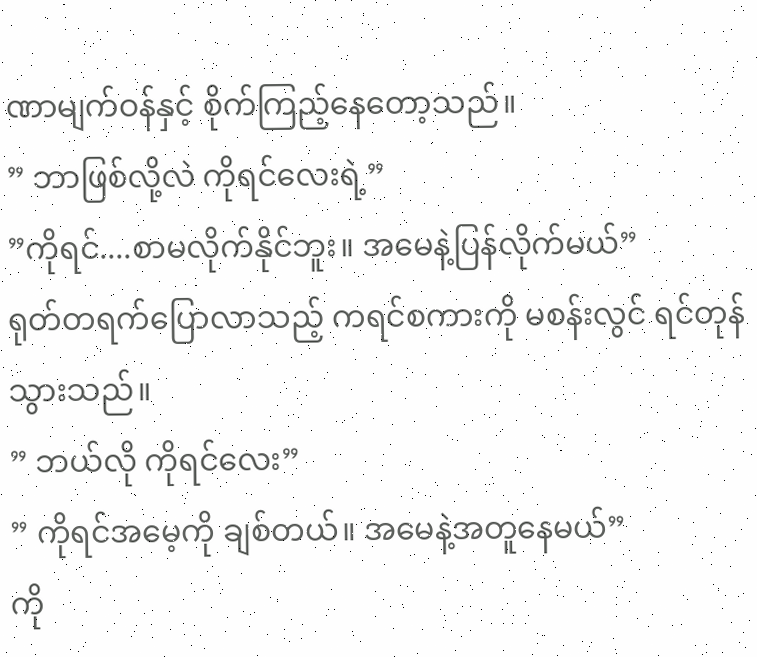ဏာမျက်ဝန်နှင့် စိုက်ကြည့်နေတော့သည်။
” ဘာဖြစ်လို့လဲ ကိုရင်လေးရဲ့”
”ကိုရင်....စာမလိုက်နိုင်ဘူး။ အမေနဲ့ပြန်လိုက်မယ်”
ရုတ်တရက်ပြောလာသည့် ကရင်စကားကို မစန်းလွင် ရင်တုန်သွားသည်။
” ဘယ်လို ကိုရင်လေး”
” ကိုရင်အမေ့ကို ချစ်တယ်။ အမေနဲ့အတူနေမယ်”
ကို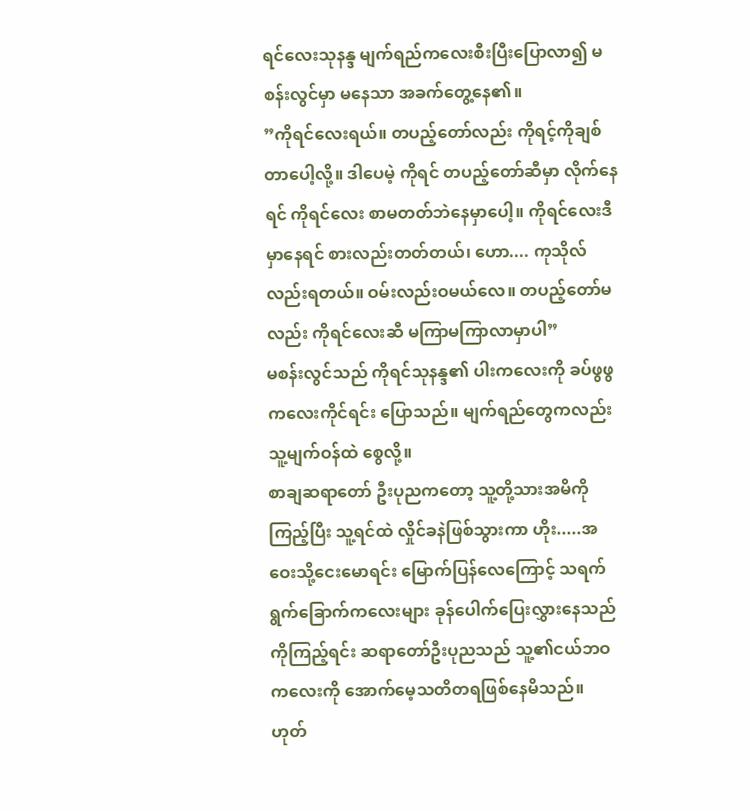ရင်လေးသုနန္ဒ မျက်ရည်ကလေးစီးပြီးပြောလာ၍ မစန်းလွင်မှာ မနေသာ အခက်တွေ့နေ၏။
”ကိုရင်လေးရယ်။ တပည့်တော်လည်း ကိုရင့်ကိုချစ်တာပေါ့လို့။ ဒါပေမဲ့ ကိုရင် တပည့်တော်ဆီမှာ လိုက်နေရင် ကိုရင်လေး စာမတတ်ဘဲနေမှာပေါ့။ ကိုရင်လေးဒီမှာနေရင် စားလည်းတတ်တယ်၊ ဟော.... ကုသိုလ်လည်းရတယ်။ ဝမ်းလည်းဝမယ်လေ။ တပည့်တော်မလည်း ကိုရင်လေးဆီ မကြာမကြာလာမှာပါ”
မစန်းလွင်သည် ကိုရင်သုနန္ဒ၏ ပါးကလေးကို ခပ်ဖွဖွကလေးကိုင်ရင်း ပြောသည်။ မျက်ရည်တွေကလည်း သူ့မျက်ဝန်ထဲ စွေလို့။
စာချဆရာတော် ဦးပုညကတော့ သူ့တို့သားအမိကို ကြည့်ပြီး သူ့ရင်ထဲ လှိုင်ခနဲဖြစ်သွားကာ ဟိုး.....အဝေးသို့ငေးမောရင်း မြောက်ပြန်လေကြောင့် သရက်ရွက်ခြောက်ကလေးများ ခုန်ပေါက်ပြေးလွှားနေသည်ကိုကြည့်ရင်း ဆရာတော်ဦးပုညသည် သူ့၏ငယ်ဘဝကလေးကို အောက်မေ့သတိတရဖြစ်နေမိသည်။
ဟုတ်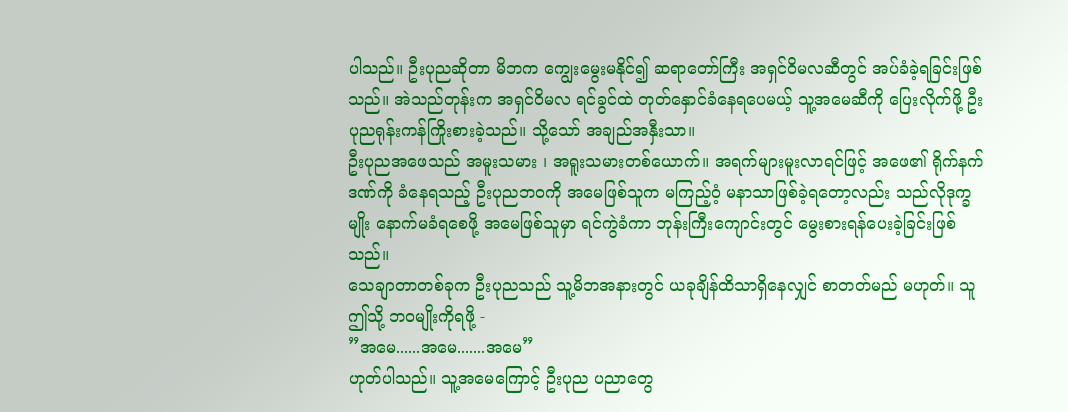ပါသည်။ ဦးပုညဆိုတာ မိဘက ကျွေးမွေးမနိုင်၍ ဆရာတော်ကြီး အရှင်ဝိမလဆီတွင် အပ်ခံခဲ့ရခြင်းဖြစ်သည်။ အဲသည်တုန်းက အရှင်ဝိမလ ရင်ခွင်ထဲ တုတ်နှောင်ခံနေရပေမယ့် သူ့အမေဆီကို ပြေးလိုက်ဖို့ ဦးပုညရုန်းကန်ကြိုးစားခဲ့သည်။ သို့သော် အချည်အနှီးသာ။
ဦးပုညအဖေသည် အမူးသမား ၊ အရူးသမားတစ်ယောက်။ အရက်များမူးလာရင်ဖြင့် အဖေ၏ ရိုက်နက်ဒဏ်ကို ခံနေရသည့် ဦးပုညဘဝကို အမေဖြစ်သူက မကြည့်ဝံ့ မနာသာဖြစ်ခဲ့ရတော့လည်း သည်လိုဒုက္ခမျိုး နောက်မခံရစေဖို့ အမေဖြစ်သူမှာ ရင်ကွဲခံကာ ဘုန်းကြီးကျောင်းတွင် မွေးစားရန်ပေးခဲ့ခြင်းဖြစ်သည်။
သေချာတာတစ်ခုက ဦးပုညသည် သူ့မိဘအနားတွင် ယခုချိန်ထိသာရှိနေလျှင် စာတတ်မည် မဟုတ်။ သူ ဤသို့ ဘဝမျိုးကိုရဖို့ -
”အမေ......အမေ.......အမေ”
ဟုတ်ပါသည်။ သူ့အမေကြောင့် ဦးပုည ပညာတွေ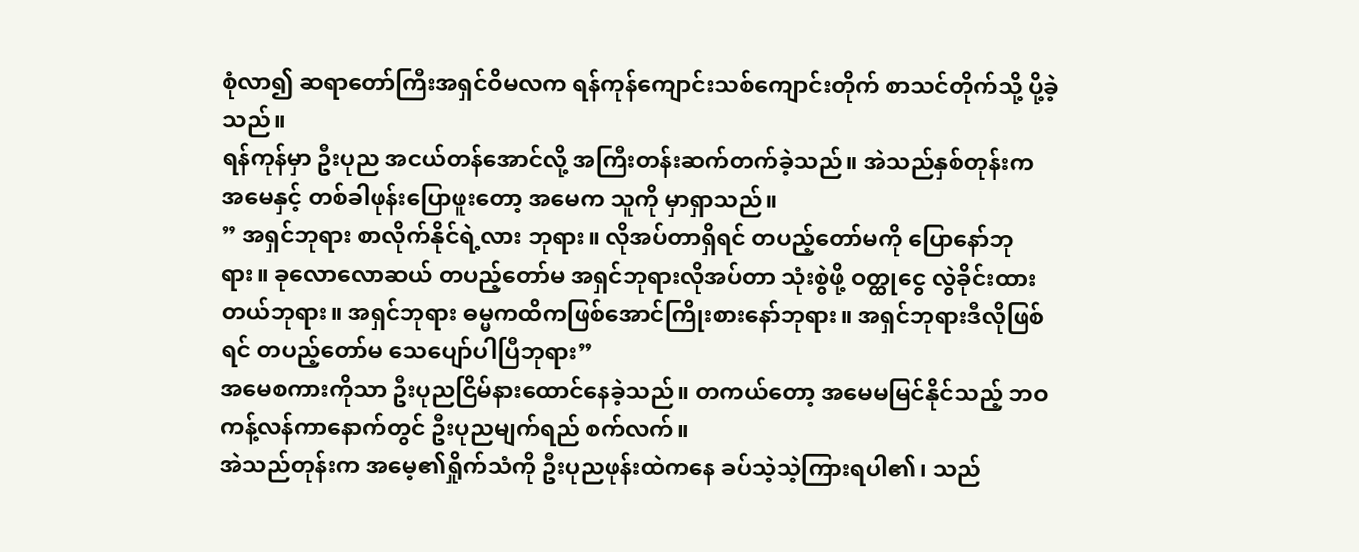စုံလာ၍ ဆရာတော်ကြီးအရှင်ဝိမလက ရန်ကုန်ကျောင်းသစ်ကျောင်းတိုက် စာသင်တိုက်သို့ ပို့ခဲ့သည်။
ရန်ကုန်မှာ ဦးပုည အငယ်တန်အောင်လို့ အကြီးတန်းဆက်တက်ခဲ့သည်။ အဲသည်နှစ်တုန်းက အမေနှင့် တစ်ခါဖုန်းပြောဖူးတော့ အမေက သူကို မှာရှာသည်။
” အရှင်ဘုရား စာလိုက်နိုင်ရဲ့လား ဘုရား။ လိုအပ်တာရှိရင် တပည့်တော်မကို ပြောနော်ဘုရား။ ခုလောလောဆယ် တပည့်တော်မ အရှင်ဘုရားလိုအပ်တာ သုံးစွဲဖို့ ဝတ္ထုငွေ လွဲခိုင်းထားတယ်ဘုရား။ အရှင်ဘုရား ဓမ္မကထိကဖြစ်အောင်ကြိုးစားနော်ဘုရား။ အရှင်ဘုရားဒီလိုဖြစ်ရင် တပည့်တော်မ သေပျော်ပါပြီဘုရား”
အမေစကားကိုသာ ဦးပုညငြိမ်နားထောင်နေခဲ့သည်။ တကယ်တော့ အမေမမြင်နိုင်သည့် ဘဝကန့်လန်ကာနောက်တွင် ဦးပုညမျက်ရည် စက်လက်။
အဲသည်တုန်းက အမေ့၏ရှိုက်သံကို ဦးပုညဖုန်းထဲကနေ ခပ်သဲ့သဲ့ကြားရပါ၏၊ သည်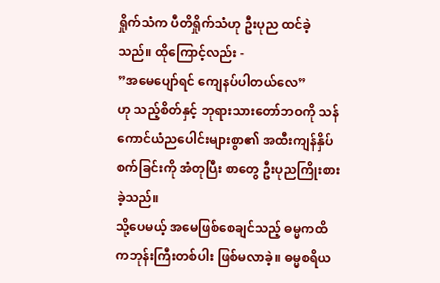ရှိုက်သံက ပီတိရှိုက်သံဟု ဦးပုည ထင်ခဲ့သည်။ ထိုကြောင့်လည်း -
”အမေပျော်ရင် ကျေနပ်ပါတယ်လေ”
ဟု သည့်စိတ်နှင့် ဘုရားသားတော်ဘဝကို သန်ကောင်ယံညပေါင်းများစွာ၏ အထီးကျန်နှိပ်စက်ခြင်းကို အံတုပြီး စာတွေ ဦးပုညကြိုးစားခဲ့သည်။
သို့ပေမယ့် အမေဖြစ်စေချင်သည့် ဓမ္မကထိကဘုန်းကြီးတစ်ပါး ဖြစ်မလာခဲ့။ ဓမ္မစရိယ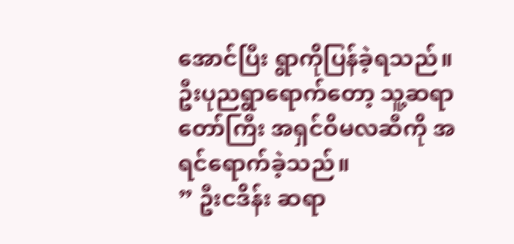အောင်ပြီး ရွာကိုပြန်ခဲ့ရသည်။
ဦးပုညရွာရောက်တော့ သူ့ဆရာတော်ကြီး အရှင်ဝိမလဆီကို အရင်ရောက်ခဲ့သည်။
” ဦးငဒိန်း ဆရာ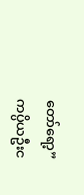တော်ရော့”
ကပ္ပိယဦးင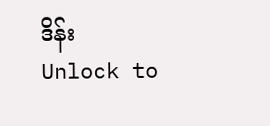ဒိန်း
Unlock to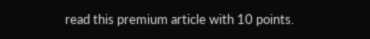read this premium article with 10 points.